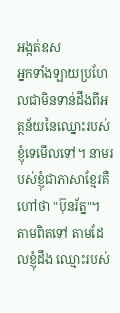អង្កត់ឧស
អ្នកទាំងឡាយប្រហែលជាមិនទាន់ដឹងពីអត្ថន័យនៃឈ្នោះរបស់ខ្ញុំទេមើលទៅ។ នាមរបស់ខ្ញុំជាភាសាខ្មែរគឺហៅថា "ប៊ុនរ័ត្ន"។ តាមពិតទៅ តាមដែលខ្ញុំដឹង ឈ្មោះរបស់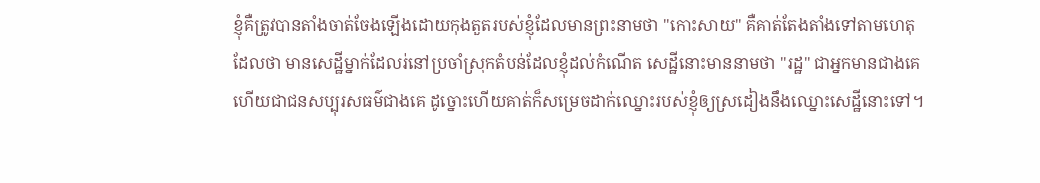ខ្ញុំគឺត្រូវបានតាំងចាត់ចែងឡើងដោយកុងតួតរបស់ខ្ញុំដែលមានព្រះនាមថា "កោះសាយ" គឺគាត់តែងតាំងទៅតាមហេតុដែលថា មានសេដ្ឋីម្នាក់ដែលរ់នៅប្រចាំស្រុកតំបន់ដែលខ្ញុំដល់កំណើត សេដ្ឋីនោះមាននាមថា "រដ្ឋ" ជាអ្នកមានជាងគេហើយជាជនសប្បុរសធម៌ជាងគេ ដូច្នោះហើយគាត់ក៏សម្រេចដាក់ឈ្នោះរបស់ខ្ញុំឲ្យស្រដៀងនឹងឈ្នោះសេដ្ឋីនោះទៅ។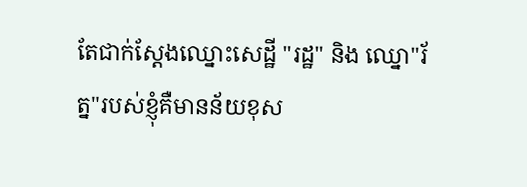តែជាក់ស្តែងឈ្នោះសេដ្ឋី "រដ្ឋ" និង ឈ្នោ"រ័ត្ន"របស់ខ្ញុំគឺមានន័យខុស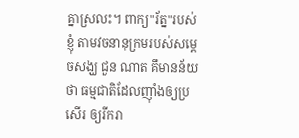គ្នាស្រលះ។ ពាក្យ"រ័ត្ន"របស់ខ្ញុំ តាមវចនានុក្រមរបស់សម្តេចសង្ឃ ជួន ណាត គឹមានន័យថា ធម្មជាតិដែលញុាំងឲ្យប្រសើរ ឲ្យរីករា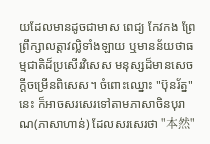យដែលមានដូចជាមាស ពេជ្យ កែវកង ព្រែព្រឹក្សាលត្តាវល្លិទាំងឡាយ ឬមានន័យថាធម្មជាតិដ៏ប្រសើរវិសេស មនុស្សដ៏មានសេចក្តីចម្រើនពិសេស។ ចំពោះឈ្នោះ "ប៊ុនរ័ត្ន" នេះ ក៏អាចសរសេរទៅតាមភាសាចិនបុរាណ(ភាសាហាន់) ដែលសរសេរថា "本然"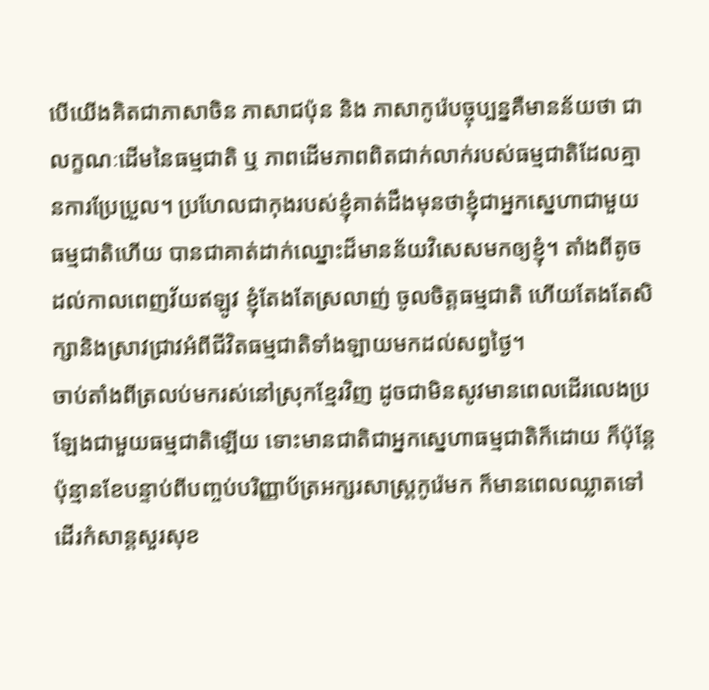បើយើងគិតជាភាសាចិន ភាសាជប៉ុន និង ភាសាកូរ៉េបច្ចុប្បន្នគឺមានន័យថា ជាលក្ខណៈដើមនៃធម្មជាតិ ឬ ភាពដើមភាពពិតជាក់លាក់របស់ធម្មជាតិដែលគ្មានការប្រែប្រួល។ ប្រហែលជាកុងរបស់ខ្ញុំគាត់ដឹងមុនថាខ្ញុំជាអ្នកស្នេហាជាមួយធម្មជាតិហើយ បានជាគាត់ដាក់ឈ្នោះដ៏មានន័យវិសេសមកឲ្យខ្ញុំ។ តាំងពីតូចដល់កាលពេញវ័យឥឡូវ ខ្ញុំតែងតែស្រលាញ់ ចូលចិត្តធម្មជាតិ ហើយតែងតែសិក្សានិងស្រាវជ្រាវអំពីជីវិតធម្មជាតិទាំងឡាយមកដល់សព្វថ្ងៃ។
ចាប់តាំងពីត្រលប់មករស់នៅស្រុកខ្មែរវិញ ដូចជាមិនសូវមានពេលដើរលេងប្រឡែងជាមួយធម្មជាតិឡើយ ទោះមានជាតិជាអ្នកស្នេហាធម្មជាតិក៏ដោយ ក៏ប៉ុន្តែប៉ុន្មានខែបន្ទាប់ពីបញ្ចប់បរិញ្ញាប័ត្រអក្សរសាស្រ្តកូរ៉េមក ក៏មានពេលឈ្លាតទៅដើរកំសាន្តសួរសុខ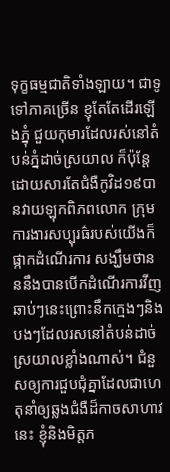ទុក្ខធម្មជាតិទាំងឡាយ។ ជាទូទៅភាគច្រើន ខ្ញុតែតែដើរឡើងភ្នុំ ជួយកុមារដែលរស់នៅតំបន់ភ្នំដាច់ស្រយាល ក៏ប៉ុន្តែដោយសារតែជំងឺកូវិដ១៩បានវាយឡុកពិភពលោក ក្រុមការងារសប្បុរធ៌របស់យើងក៏ផ្កាកដំណើរការ សង្ឃឹមថានននឹងបានបើកដំណើរការវីញឆាប់ៗនេះព្រោះនឹកក្មេងៗនិងបងៗដែលរសនៅតំបន់ដាច់ស្រយាលខ្លាំងណាស់។ ជំនួសឲ្យការជួបជុំគ្នាដែលជាហេតុនាំឲ្យឆ្លងជំងឺដ៏កាចសាហាវនេះ ខ្ញុំនិងមិត្តភ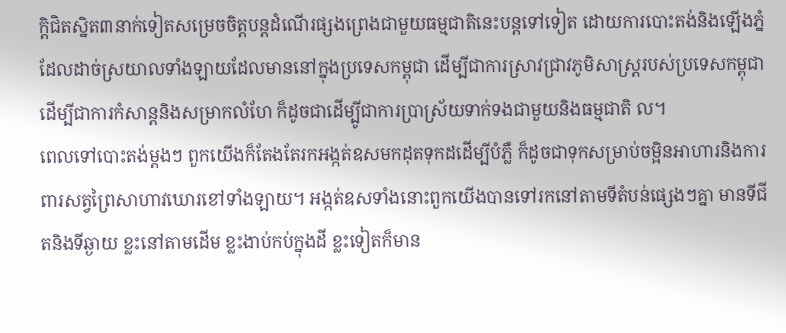ក្តិជិតស្និត៣នាក់ទៀតសម្រេចចិត្តបន្តដំណើរផ្សងព្រេងជាមួយធម្មជាតិនេះបន្តទៅទៀត ដោយការបោះតង់និងឡើងភ្នំដែលដាច់ស្រយាលទាំងឡាយដែលមាននៅក្នុងប្រទេសកម្ពុជា ដើម្បីជាការស្រាវជ្រាវភូមិសាស្រ្តរបស់ប្រទេសកម្ពុជា ដើម្បីជាការកំសាន្តនិងសម្រាកលំហែ ក៏ដូចជាដើម្បូីជាការប្រាស្រ័យទាក់ទងជាមួយនិងធម្មជាតិ ល។
ពេលទៅបោះតង់ម្តងៗ ពួកយើងក៏តែងតែរកអង្កត់ឧសមកដុតទុកដដើម្បីបំភ្លឺ ក៏ដូចជាទុកសម្រាប់ចម្អិនអាហារនិងការពារសត្វព្រៃសាហាវឃោរខៅទាំងឡាយ។ អង្កត់ឧសទាំងនោះពួកយើងបានទៅរកនៅតាមទីតំបន់ផ្សេងៗគ្នា មានទីជីតនិងទីឆ្ងាយ ខ្លះនៅតាមដើម ខ្លះងាប់កប់ក្នុងដី ខ្លះទៀតក៏មាន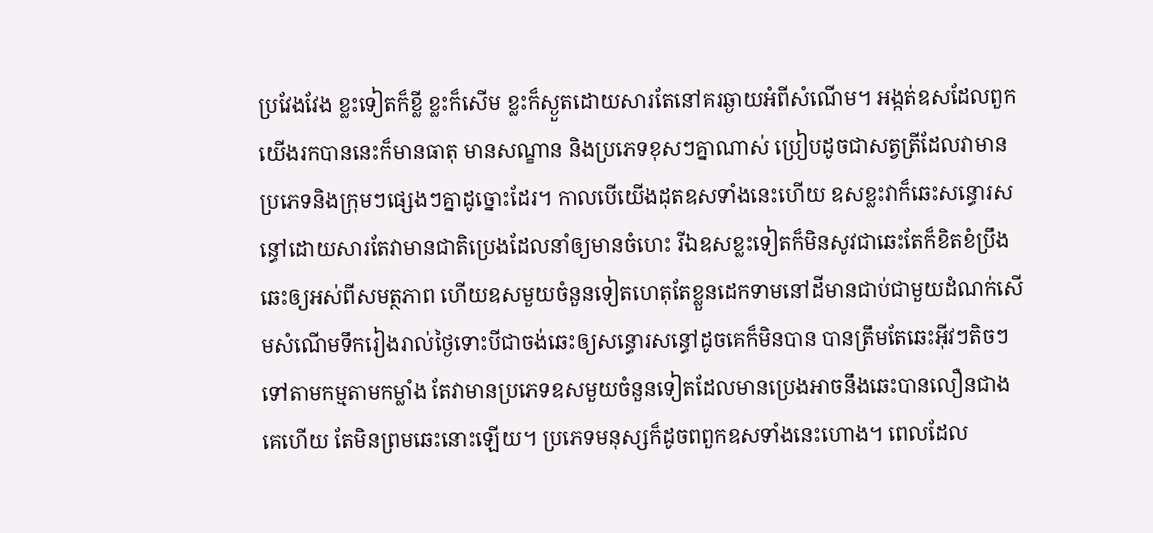ប្រវែងវែង ខ្លះទៀតក៏ខ្លី ខ្លះក៏សើម ខ្លះក៏ស្ងួតដោយសារតែនៅគរឆ្ងាយអំពីសំណើម។ អង្កត់ឧសដែលពួកយើងរកបាននេះក៏មានធាតុ មានសណ្ខាន និងប្រភេទខុសៗគ្នាណាស់ ប្រៀបដូចជាសត្វត្រីដែលវាមានប្រភេទនិងក្រុមៗផ្សេងៗគ្នាដូច្នោះដែរ។ កាលបើយើងដុតឧសទាំងនេះហើយ ឧសខ្លះវាក៏ឆេះសន្ធោរសន្ធៅដោយសារតែវាមានជាតិប្រេងដែលនាំឲ្យមានចំហេះ រីឯឧសខ្លះទៀតក៏មិនសូវជាឆេះតែក៏ខិតខំប្រឹងឆេះឲ្យអស់ពីសមត្ថភាព ហើយឧសមួយចំនួនទៀតហេតុតែខ្លួនដេកទាមនៅដីមានជាប់ជាមួយដំណក់សើមសំណើមទឹករៀងរាល់ថ្ងៃទោះបីជាចង់ឆេះឲ្យសន្ធោរសន្ធៅដូចគេក៏មិនបាន បានត្រឹមតែឆេះអុីវៗតិចៗទៅតាមកម្មតាមកម្លាំង តែវាមានប្រភេទឧសមួយចំនួនទៀតដែលមានប្រេងអាចនឹងឆេះបានលឿនជាងគេហើយ តែមិនព្រមឆេះនោះឡើយ។ ប្រភេទមនុស្សក៏ដូចពពួកឧសទាំងនេះហោង។ ពេលដែល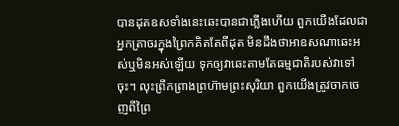បានដុតឧសទាំងនេះឆេះបានជាភ្លើងហើយ ពួកយើងដែលជាអ្នកត្រាចរក្នុងព្រៃកគិតតែពីដុត មិនដឹងថាអាឧសណាឆេះអស់ឬមិនអស់ឡើយ ទុកឲ្យវាឆេះតាមតែធម្មជាតិរបស់វាទៅចុះ។ លុះព្រឹកព្រាងព្រហ៊ាមព្រះសុរិយា ពួកយើងត្រូវចាកចេញពីព្រៃ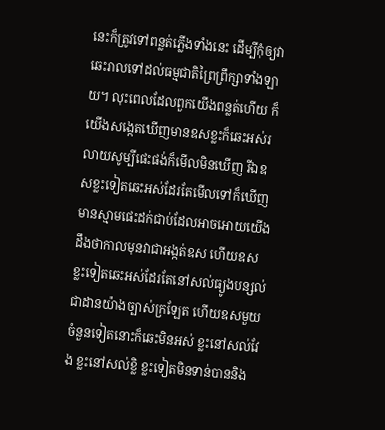នេះក៏ត្រូវទៅពន្លត់ភ្លើងទាំងនេះ ដើម្បីកុំឲ្យវាឆេះរាលទៅដល់ធម្មជាតិព្រៃព្រឹក្សាទាំងឡាយ។ លុះពេលដែលពួកយើងពន្លត់ហើយ ក៏យើងសង្កេតឃើញមានឧសខ្លះក៏ឆេះអស់រលាយសូម្បីផេះផង់ក៏មើលមិនឃើញ រីឯឧសខ្លះទៀតឆេះអស់ដែរតែមើលទៅក៏ឃើញមានស្មាមផេះដក់ជាប់ដែលអាចអោយយើងដឹងថាកាលមុនវាជាអង្កត់ឧស ហើយឧសខ្លះទៀតឆេះអស់ដែរតែនៅសល់ធ្យូងបន្សល់ជាដានយ៉ាងច្បាស់ក្រឡែត ហើយឧសមួយចំនួនទៀតនោះក៏ឆេះមិនអស់ ខ្លះនៅសល់វែង ខ្លះនៅសល់ខ្លិ ខ្លះទៀតមិនទាន់បាននិង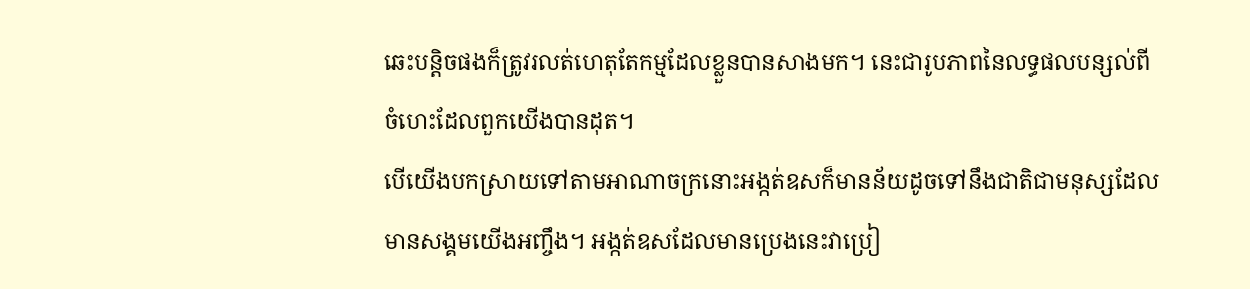ឆេះបន្តិចផងក៏ត្រូវរលត់ហេតុតែកម្មដែលខ្លួនបានសាងមក។ នេះជារូបភាពនៃលទ្ធផលបន្សល់ពីចំហេះដែលពួកយើងបានដុត។
បើយើងបកស្រាយទៅតាមអាណាចក្រនោះអង្កត់ឧសក៏មានន័យដូចទៅនឹងជាតិជាមនុស្សដែលមានសង្គមយើងអញ្ចឹង។ អង្កត់ឧសដែលមានប្រេងនេះវាប្រៀ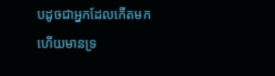បដូចជាអ្នកដែលកើតមកហើយមានទ្រ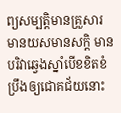ព្យសម្បត្តិមានគ្រួសារមានយសមានសក្តិ មានបរិវាឆ្វេងស្នាំបើខខិតខំប្រឹងឲ្យជោគជ័យនោះ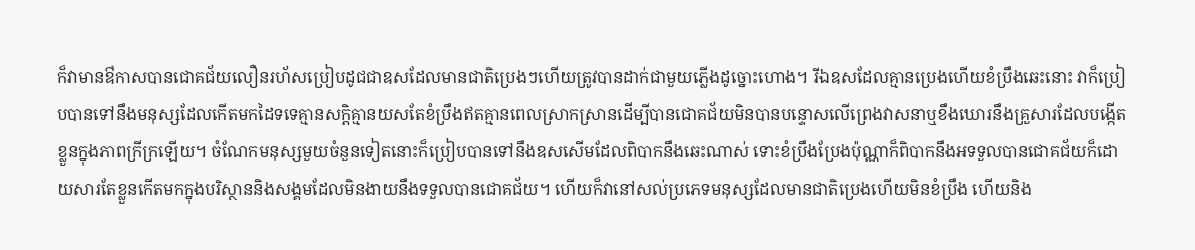ក៏វាមានឳកាសបានជោគជ័យលឿនរហ័សប្រៀបដូជជាឧសដែលមានជាតិប្រេងៗហើយត្រូវបានដាក់ជាមួយភ្លើងដូច្នោះហោង។ រីឯឧសដែលគ្មានប្រេងហើយខំប្រឹងឆេះនោះ វាក៏ប្រៀបបានទៅនឹងមនុស្សដែលកើតមកដៃទទេគ្មានសក្តិគ្មានយសតែខំប្រឹងឥតគ្មានពេលស្រាកស្រានដើម្បីបានជោគជ័យមិនបានបន្ទោសលើព្រេងវាសនាឬខឹងឃោរនឹងគ្រួសារដែលបង្កើតខ្លួនក្នុងភាពក្រីក្រឡើយ។ ចំណែកមនុស្សមួយចំនួនទៀតនោះក៏ប្រៀបបានទៅនឹងឧសសើមដែលពិបាកនឹងឆេះណាស់ ទោះខំប្រឹងប្រែងប៉ុណ្ណាក៏ពិបាកនឹងអទទួលបានជោគជ័យក៏ដោយសារតែខ្លួនកើតមកក្នុងបរិស្ថាននិងសង្គមដែលមិនងាយនឹងទទួលបានជោគជ័យ។ ហើយក៏វានៅសល់ប្រភេទមនុស្សដែលមានជាតិប្រេងហើយមិនខំប្រឹង ហើយនិង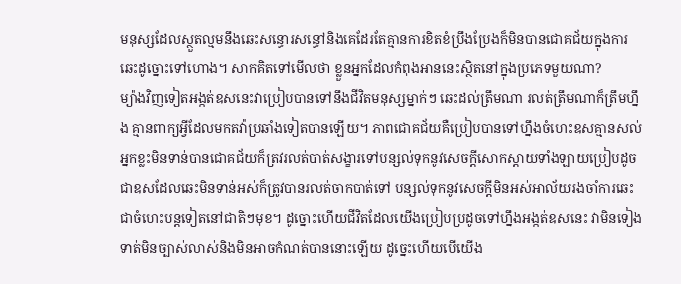មនុស្សដែលស្ថួតល្មមនឹងឆេះសន្ធោរសន្ធៅនិងគេដែរតែគ្មានការខិតខំប្រឹងប្រែងក៏មិនបានជោគជ័យក្នុងការឆេះដូច្នោះទៅហោង។ សាកគិតទៅមើលថា ខ្លួនអ្នកដែលកំពុងអាននេះស្ថិតនៅក្នុងប្រភេទមួយណា?
ម្យ៉ាងវិញទៀតអង្កត់ឧសនេះវាប្រៀបបានទៅនឹងជីវិតមនុស្សម្នាក់ៗ ឆេះដល់ត្រឹមណា រលត់ត្រឹមណាក៏ត្រឹមហ្នឹង គ្មានពាក្យអ្វីដែលមកតវ៉ាប្រឆាំងទៀតបានឡើយ។ ភាពជោគជ័យគឺប្រៀបបានទៅហ្នឹងចំហេះឧសគ្មានសល់ អ្នកខ្លះមិនទាន់បានជោគជ័យក៏ត្រវរលត់បាត់សង្ខារទៅបន្សល់ទុកនូវសេចក្តីសោកស្តាយទាំងឡាយប្រៀបដូចជាឧសដែលឆេះមិនទាន់អស់ក៏ត្រូវបានរលត់ចាកបាត់ទៅ បន្សល់ទុកនូវសេចក្តីមិនអស់អាល័យរងចាំការឆេះជាចំហេះបន្តទៀតនៅជាតិៗមុខ។ ដូច្នោះហើយជីវិតដែលយើងប្រៀបប្រដូចទៅហ្នឹងអង្កត់ឧសនេះ វាមិនទៀងទាត់មិនច្បាស់លាស់និងមិនអាចកំណត់បាននោះឡើយ ដូច្នេះហើយបើយើង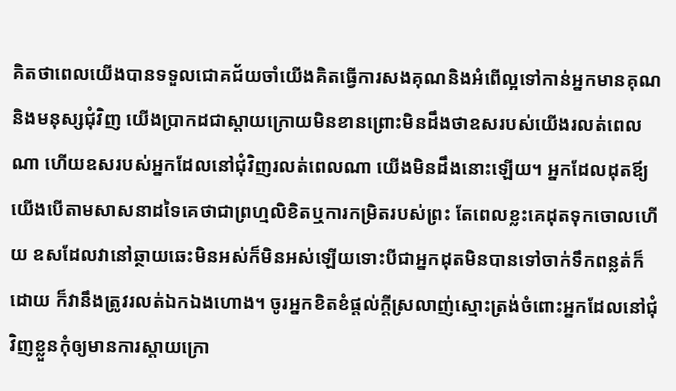គិតថាពេលយើងបានទទួលជោគជ័យចាំយើងគិតធ្វើការសងគុណនិងអំពើល្អទៅកាន់អ្នកមានគុណនិងមនុស្សជុំវិញ យើងប្រាកដជាស្តាយក្រោយមិនខានព្រោះមិនដឹងថាឧសរបស់យើងរលត់ពេលណា ហើយឧសរបស់អ្នកដែលនៅជុំវិញរលត់ពេលណា យើងមិនដឹងនោះឡើយ។ អ្នកដែលដុតឪ្យយើងបើតាមសាសនាដទៃគេថាជាព្រហ្មលិខិតឬការកម្រិតរបស់ព្រះ តែពេលខ្លះគេដុតទុកចោលហើយ ឧសដែលវានៅឆ្ថាយឆេះមិនអស់ក៏មិនអស់ឡើយទោះបីជាអ្នកដុតមិនបានទៅចាក់ទឹកពន្លត់ក៏ដោយ ក៏វានឹងត្រូវរលត់ឯកឯងហោង។ ចូរអ្នកខិតខំផ្តល់ក្តីស្រលាញ់ស្មោះត្រង់ចំពោះអ្នកដែលនៅជុំវិញខ្លួនកុំឲ្យមានការស្តាយក្រោ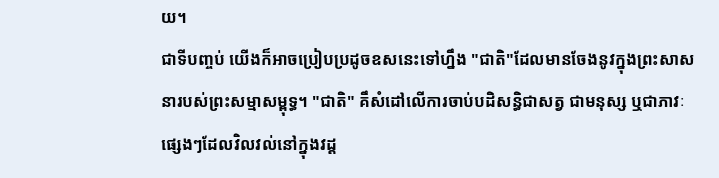យ។
ជាទីបញ្ចប់ យើងក៏អាចប្រៀបប្រដូចឧសនេះទៅហ្នឹង "ជាតិ"ដែលមានចែងនូវក្នុងព្រះសាសនារបស់ព្រះសម្មាសម្ពុទ្ធ។ "ជាតិ" គឹសំដៅលើការចាប់បដិសន្ធិជាសត្វ ជាមនុស្ស ឬជាភាវៈផ្សេងៗដែលវិលវល់នៅក្នុងវដ្ត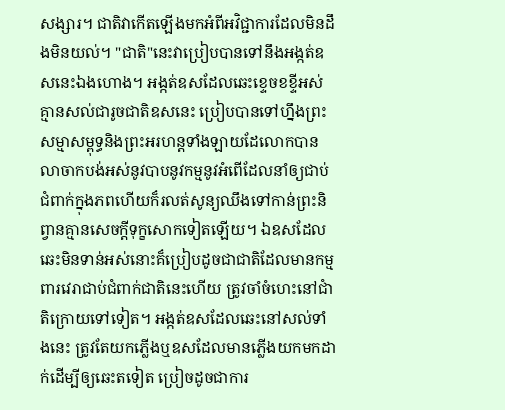សង្សារ។ ជាតិវាកើតឡើងមកអំពីអវិជ្ជាការដែលមិនដឹងមិនយល់។ "ជាតិ"នេះវាប្រៀបបានទៅនឹងអង្កត់ឧសនេះឯងហោង។ អង្កត់ឧសដែលឆេះខ្ទេចខខ្ទីអស់គ្មានសល់ជារូចជាតិឧសនេះ ប្រៀបបានទៅហ្នឹងព្រះសម្មាសម្ពុទ្ធនិងព្រះអរហន្តទាំងឡាយដែលោកបានលាចាកបង់អស់នូវបាបនូវកម្មនូវអំពើដែលនាំឲ្យជាប់ជំពាក់ក្នុងភពហើយក៏រលត់សូន្យឈឹងទៅកាន់ព្រះនិព្វានគ្មានសេចក្តីទុក្ខសោកទៀតឡើយ។ ឯឧសដែលឆេះមិនទាន់អស់នោះគ៏ប្រៀបដូចជាជាតិដែលមានកម្មពារវេរាជាប់ជំពាក់ជាតិនេះហើយ ត្រូវចាំចំហេះនៅជាំតិក្រោយទៅទៀត។ អង្កត់ឧសដែលឆេះនៅសល់ទាំងនេះ ត្រូវតែយកភ្លើងឬឧសដែលមានភ្លើងយកមកដាក់ដើម្បីឲ្យឆេះតទៀត ប្រៀចដូចជាការ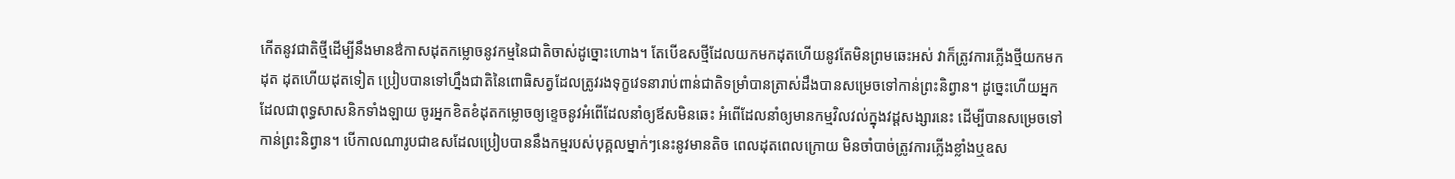កើតនូវជាតិថ្មីដើម្បីនឹងមានឳកាសដុតកម្លោចនូវកម្មនៃជាតិចាស់ដូច្នោះហោង។ តែបើឧសថ្មីដែលយកមកដុតហើយនូវតែមិនព្រមឆេះអស់ វាក៏ត្រូវការភ្លើងថ្មីយកមកដុត ដុតហើយដុតទៀត ប្រៀបបានទៅហ្នឹងជាតិនៃពោធិសត្វដែលត្រូវរងទុក្ខវេទនារាប់ពាន់ជាតិទម្រាំបានត្រាស់ដឹងបានសម្រេចទៅកាន់ព្រះនិព្វាន។ ដូច្នេះហើយអ្នកដែលជាពុទ្ធសាសនិកទាំងឡាយ ចូរអ្នកខិតខំដុតកម្លោចឲ្យខ្ទេចនូវអំពើដែលនាំឲ្យឪសមិនឆេះ អំពើដែលនាំឲ្យមានកម្មវិលវល់ក្នុងវដ្តសង្សារនេះ ដើម្បីបានសម្រេចទៅកាន់ព្រះនិព្វាន។ បើកាលណារូបជាឧសដែលប្រៀបបាននឹងកម្មរបស់បុគ្គលម្នាក់ៗនេះនូវមានតិច ពេលដុតពេលក្រោយ មិនចាំបាច់ត្រូវការភ្លើងខ្លាំងឬឧស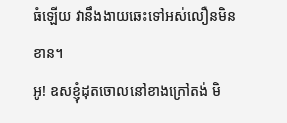ធំឡើយ វានឹងងាយឆេះទៅអស់លឿនមិនខាន។
អូ! ឧសខ្ញុំដុតចោលនៅខាងក្រៅតង់ មិ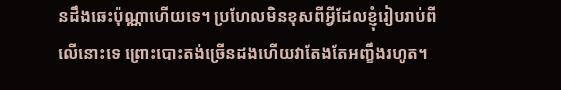នដឹងឆេះប៉ុណ្ណាហើយទេ។ ប្រហែលមិនខុសពីអ្វីដែលខ្ញុំរៀបរាប់ពីលើនោះទេ ព្រោះបោះតង់ច្រើនដងហើយវាតែងតែអញ្ខឹងរហូត។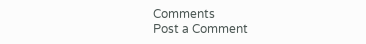Comments
Post a Comment